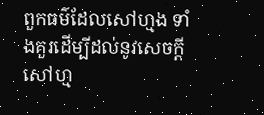ពួកធម៌ដែលសៅហ្មង ទាំងគួរដើម្បីដល់នូវសេចក្តីសៅហ្ម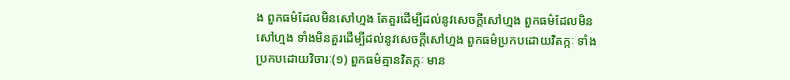ង ពួកធម៌ដែលមិនសៅហ្មង តែគួរដើម្បីដល់នូវសេចក្តីសៅហ្មង ពួកធម៌ដែលមិនសៅហ្មង ទាំងមិនគួរដើម្បីដល់នូវសេចក្តីសៅហ្មង ពួកធម៌ប្រកបដោយវិតក្កៈ ទាំងប្រកបដោយវិចារៈ(១) ពួកធម៌គ្មានវិតក្កៈ មាន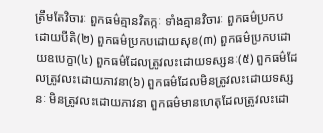ត្រឹមតែវិចារៈ ពួកធម៌គ្មានវិតក្កៈ ទាំងគ្មានវិចារៈ ពួកធម៌ប្រកបដោយបីតិ(២) ពួកធម៌ប្រកបដោយសុខ(៣) ពួកធម៌ប្រកបដោយឧបេក្ខា(៤) ពួកធម៌ដែលត្រូវលះដោយទស្សនៈ(៥) ពួកធម៌ដែលត្រូវលះដោយភាវនា(៦) ពួកធម៌ដែលមិនត្រូវលះដោយទស្សនៈ មិនត្រូវលះដោយភាវនា ពួកធម៌មានហេតុដែលត្រូវលះដោ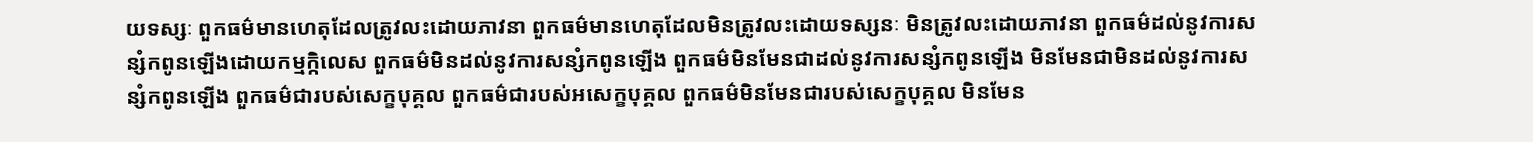យទស្សៈ ពួកធម៌មានហេតុដែលត្រូវលះដោយភាវនា ពួកធម៌មានហេតុដែលមិនត្រូវលះដោយទស្សនៈ មិនត្រូវលះដោយភាវនា ពួកធម៌ដល់នូវការសន្សំកពូនឡើងដោយកម្មក្កិលេស ពួកធម៌មិនដល់នូវការសន្សំកពូនឡើង ពួកធម៌មិនមែនជាដល់នូវការសន្សំកពូនឡើង មិនមែនជាមិនដល់នូវការសន្សំកពូនឡើង ពួកធម៌ជារបស់សេក្ខបុគ្គល ពួកធម៌ជារបស់អសេក្ខបុគ្គល ពួកធម៌មិនមែនជារបស់សេក្ខបុគ្គល មិនមែន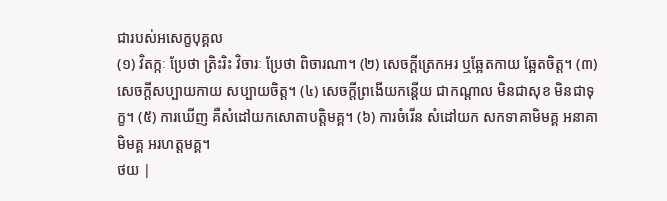ជារបស់អសេក្ខបុគ្គល
(១) វិតក្កៈ ប្រែថា ត្រិះរិះ វិចារៈ ប្រែថា ពិចារណា។ (២) សេចក្តីត្រេកអរ ឬឆ្អែតកាយ ឆ្អែតចិត្ត។ (៣) សេចក្តីសប្បាយកាយ សប្បាយចិត្ត។ (៤) សេចក្តីព្រងើយកន្តើយ ជាកណ្តាល មិនជាសុខ មិនជាទុក្ខ។ (៥) ការឃើញ គឺសំដៅយកសោតាបត្តិមគ្គ។ (៦) ការចំរើន សំដៅយក សកទាគាមិមគ្គ អនាគាមិមគ្គ អរហត្តមគ្គ។
ថយ |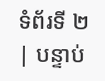ទំព័រទី ២ | បន្ទាប់